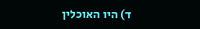ד) היו האוכלין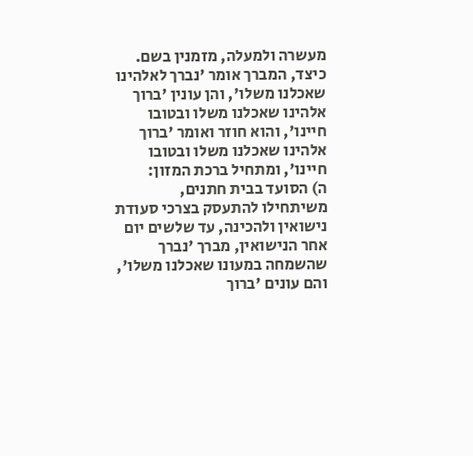מעשרה ולמעלה, מזמנין בשם. כיצד, המברך אומר 'נברך לאלהינו שאכלנו משלו', והן עונין 'ברוך אלהינו שאכלנו משלו ובטובו חיינו', והוא חוזר ואומר 'ברוך אלהינו שאכלנו משלו ובטובו חיינו', ומתחיל ברכת המזון:
ה) הסועד בבית חתנים, משיתחילו להתעסק בצרכי סעודת נישואין ולהכינה, עד שלשים יום אחר הנישואין, מברך 'נברך שהשמחה במעונו שאכלנו משלו', והם עונים 'ברוך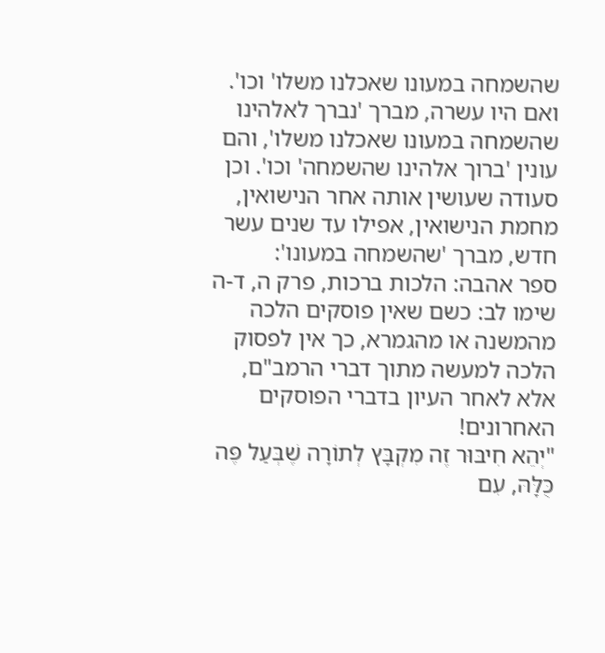שהשמחה במעונו שאכלנו משלו' וכו'. ואם היו עשרה, מברך 'נברך לאלהינו שהשמחה במעונו שאכלנו משלו', והם עונין 'ברוך אלהינו שהשמחה' וכו'. וכן סעודה שעושין אותה אחר הנישואין, מחמת הנישואין, אפילו עד שנים עשר חדש, מברך 'שהשמחה במעונו':
ספר אהבה: הלכות ברכות, פרק ה, ד-ה
שימו לב: כשם שאין פוסקים הלכה מהמשנה או מהגמרא, כך אין לפסוק הלכה למעשה מתוך דברי הרמב"ם, אלא לאחר העיון בדברי הפוסקים האחרונים!
"יְהֵא חִיבּוּר זֶה מִקְבָּץ לְתוֹרָה שֶׁבְּעַל פֶּה כֻּלָּהּ, עִם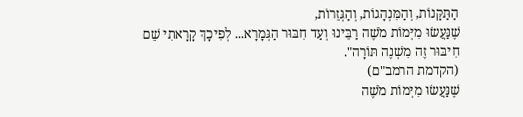הַתַּקָּנוֹת, וְהַמִּנְהָגוֹת, וְהַגְּזֵרוֹת,
שֶׁנַּעֲשׂוּ מִיְּמוֹת מֹשֶׁה רַבֵּינוּ וְעַד חִבּוּר הַגְּמָרָא... לְפִיכָךְ קָרָאתִי שֵׁם חִיבּוּר זֶה מִשְׁנֶה תּוֹרָה".
(הקדמת הרמב"ם)
שֶׁנַּעֲשׂוּ מִיְּמוֹת מֹשֶׁה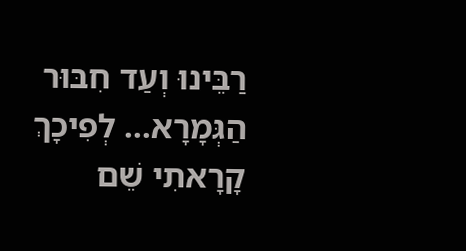רַבֵּינוּ וְעַד חִבּוּר הַגְּמָרָא... לְפִיכָךְ קָרָאתִי שֵׁם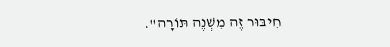חִיבּוּר זֶה מִשְׁנֶה תּוֹרָה".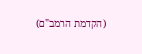(הקדמת הרמב"ם)